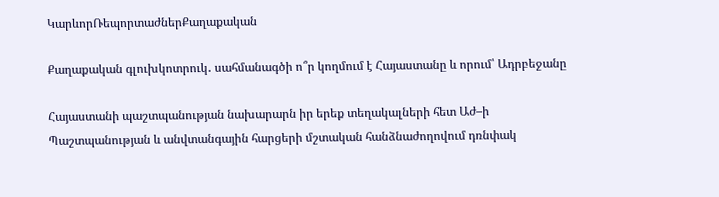ԿարևորՌեպորտաժներՔաղաքական

Քաղաքական գլուխկոտրուկ․ սահմանագծի ո՞ր կողմում է Հայաստանը և որում՝ Ադրբեջանը

Հայաստանի պաշտպանության նախարարն իր երեք տեղակալների հետ Աժ–ի Պաշտպանության և անվտանգային հարցերի մշտական հանձնաժողովում դռնփակ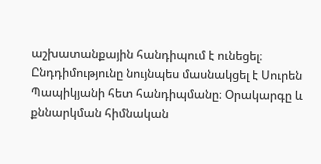աշխատանքային հանդիպում է ունեցել։ Ընդդիմությունը նույնպես մասնակցել է Սուրեն Պապիկյանի հետ հանդիպմանը։ Օրակարգը և քննարկման հիմնական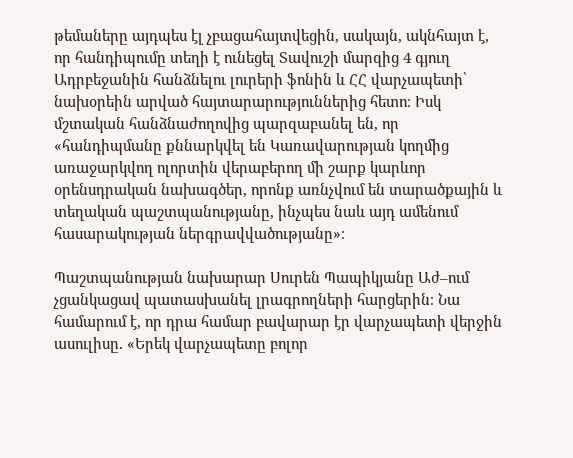թեմաները այդպես էլ չբացահայտվեցին, սակայն, ակնհայտ է, որ հանդիպումը տեղի է ունեցել Տավուշի մարզից 4 գյուղ Ադրբեջանին հանձնելու լուրերի ֆոնին և ՀՀ վարչապետի՝ նախօրեին արված հայտարարություններից հետո։ Իսկ մշտական հանձնաժողովից պարզաբանել են, որ «հանդիպմանը քննարկվել են Կառավարության կողմից առաջարկվող ոլորտին վերաբերող մի շարք կարևոր օրենսդրական նախագծեր, որոնք առնչվում են տարածքային և տեղական պաշտպանությանը, ինչպես նաև այդ ամենում հասարակության ներգրավվածությանը»։

Պաշտպանության նախարար Սուրեն Պապիկյանը Աժ–ում չցանկացավ պատասխանել լրագրողների հարցերին։ Նա համարում է, որ դրա համար բավարար էր վարչապետի վերջին ասուլիսը․ «Երեկ վարչապետը բոլոր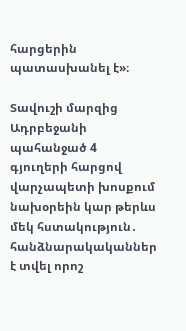հարցերին պատասխանել է»։

Տավուշի մարզից Ադրբեջանի պահանջած 4 գյուղերի հարցով վարչապետի խոսքում նախօրեին կար թերևս մեկ հստակություն․ հանձնարակականներ է տվել որոշ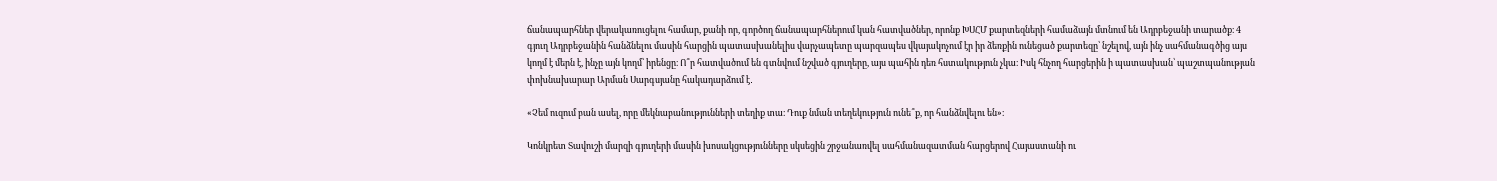ճանապարհներ վերակառուցելու համար, քանի որ, գործող ճանապարհներում կան հատվածներ, որոնք ԽՍՀՄ քարտեզների համաձայն մտնում են Ադրբեջանի տարածք։ 4 գյուղ Ադրբեջանին հանձնելու մասին հարցին պատասխանելիս վարչապետը պարզապես վկայակոչում էր իր ձեռքին ունեցած քարտեզը՝ նշելով, այն ինչ սահմանագծից այս կողմ է մերն է, ինչը այն կողմ՝ իրենցը։ Ո՞ր հատվածում են գտնվում նշված գյուղերը, այս պահին դեռ հստակություն չկա։ Իսկ հնչող հարցերին ի պատասխան՝ պաշտպանության փոխնախարար Արման Սարգսյանը հակադարձում է․

«Չեմ ուզում բան ասել, որը մեկնաբանությունների տեղիք տա։ Դուք նման տեղեկություն ունե՞ք, որ հանձնվելու են»։

Կոնկրետ Տավուշի մարզի գյուղերի մասին խոսակցությունները սկսեցին շրջանառվել սահմանազատման հարցերով Հայաստանի ու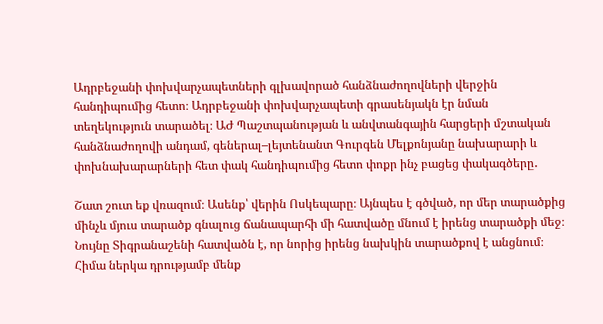Ադրբեջանի փոխվարչապետների գլխավորած հանձնաժողովների վերջին հանդիպումից հետո։ Ադրբեջանի փոխվարչապետի գրասենյակն էր նման տեղեկություն տարածել։ ԱԺ Պաշտպանության և անվտանգային հարցերի մշտական հանձնաժողովի անդամ, գեներալ–լեյտենանտ Գուրգեն Մելքոնյանը նախարարի և փոխնախարարների հետ փակ հանդիպումից հետո փոքր ինչ բացեց փակագծերը․

Շատ շուտ եք վռազում։ Ասենք՝ վերին Ոսկեպարը։ Այնպես է գծված, որ մեր տարածքից մինչև մյուս տարածք գնալուց ճանապարհի մի հատվածը մնում է իրենց տարածքի մեջ։ Նույնը Տիգրանաշենի հատվածն է, որ նորից իրենց նախկին տարածքով է անցնում։ Հիմա ներկա դրությամբ մենք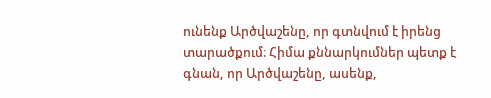ունենք Արծվաշենը, որ գտնվում է իրենց տարածքում։ Հիմա քննարկումներ պետք է գնան, որ Արծվաշենը, ասենք,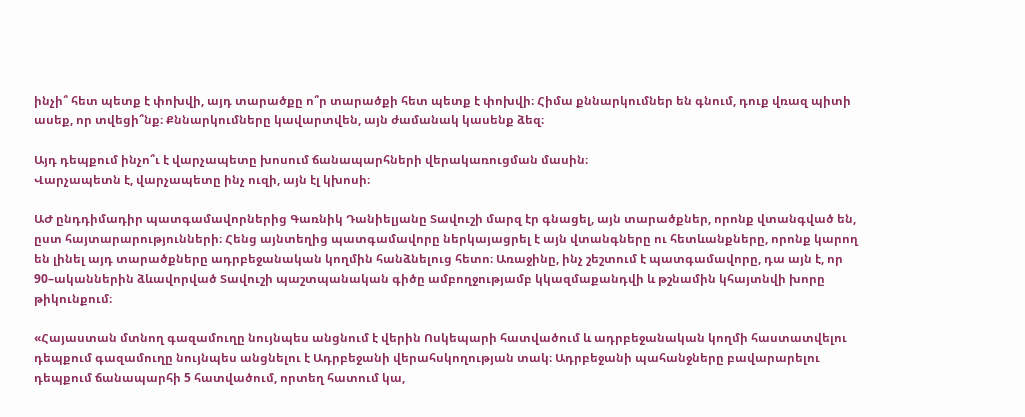ինչի՞ հետ պետք է փոխվի, այդ տարածքը ո՞ր տարածքի հետ պետք է փոխվի։ Հիմա քննարկումներ են գնում, դուք վռազ պիտի ասեք, որ տվեցի՞նք։ Քննարկումները կավարտվեն, այն ժամանակ կասենք ձեզ։

Այդ դեպքում ինչո՞ւ է վարչապետը խոսում ճանապարհների վերակառուցման մասին։
Վարչապետն է, վարչապետը ինչ ուզի, այն էլ կխոսի։

ԱԺ ընդդիմադիր պատգամավորներից Գառնիկ Դանիելյանը Տավուշի մարզ էր գնացել, այն տարածքներ, որոնք վտանգված են, ըստ հայտարարությունների։ Հենց այնտեղից պատգամավորը ներկայացրել է այն վտանգները ու հետևանքները, որոնք կարող են լինել այդ տարածքները ադրբեջանական կողմին հանձնելուց հետո։ Առաջինը, ինչ շեշտում է պատգամավորը, դա այն է, որ 90–ականներին ձևավորված Տավուշի պաշտպանական գիծը ամբողջությամբ կկազմաքանդվի և թշնամին կհայտնվի խորը թիկունքում։

«Հայաստան մտնող գազամուղը նույնպես անցնում է վերին Ոսկեպարի հատվածում և ադրբեջանական կողմի հաստատվելու դեպքում գազամուղը նույնպես անցնելու է Ադրբեջանի վերահսկողության տակ։ Ադրբեջանի պահանջները բավարարելու դեպքում ճանապարհի 5 հատվածում, որտեղ հատում կա,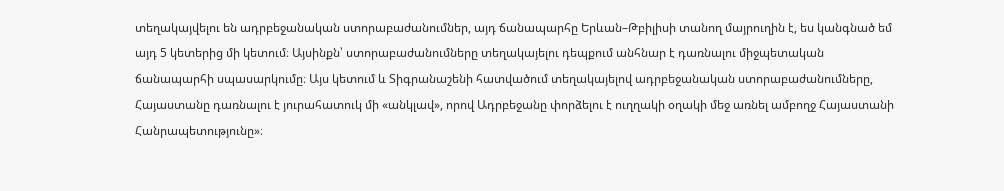տեղակայվելու են ադրբեջանական ստորաբաժանումներ, այդ ճանապարհը Երևան–Թբիլիսի տանող մայրուղին է, ես կանգնած եմ այդ 5 կետերից մի կետում։ Այսինքն՝ ստորաբաժանումները տեղակայելու դեպքում անհնար է դառնալու միջպետական ճանապարհի սպասարկումը։ Այս կետում և Տիգրանաշենի հատվածում տեղակայելով ադրբեջանական ստորաբաժանումները, Հայաստանը դառնալու է յուրահատուկ մի «անկլավ», որով Ադրբեջանը փորձելու է ուղղակի օղակի մեջ առնել ամբողջ Հայաստանի Հանրապետությունը»։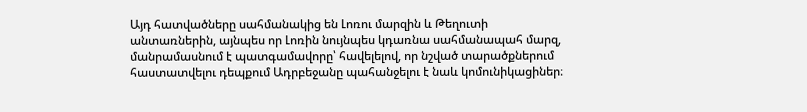Այդ հատվածները սահմանակից են Լոռու մարզին և Թեղուտի անտառներին, այնպես որ Լոռին նույնպես կդառնա սահմանապահ մարզ, մանրամասնում է պատգամավորը՝ հավելելով, որ նշված տարածքներում հաստատվելու դեպքում Ադրբեջանը պահանջելու է նաև կոմունիկացիներ։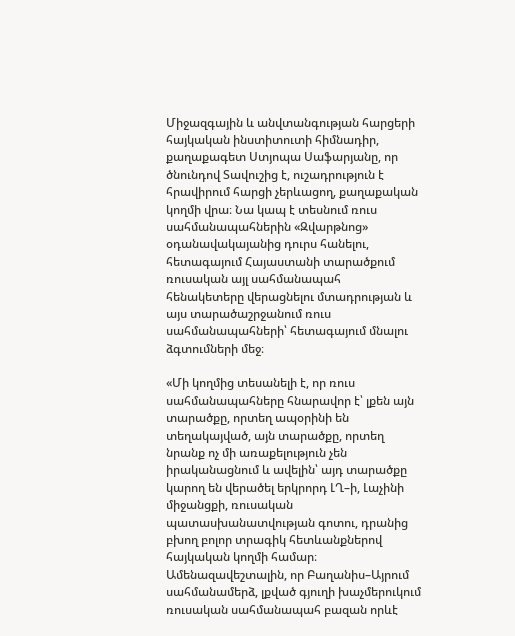Միջազգային և անվտանգության հարցերի հայկական ինստիտուտի հիմնադիր, քաղաքագետ Ստյոպա Սաֆարյանը, որ ծնունդով Տավուշից է, ուշադրություն է հրավիրում հարցի չերևացող, քաղաքական կողմի վրա։ Նա կապ է տեսնում ռուս սահմանապահներին «Զվարթնոց» օդանավակայանից դուրս հանելու, հետագայում Հայաստանի տարածքում ռուսական այլ սահմանապահ հենակետերը վերացնելու մտադրության և այս տարածաշրջանում ռուս սահմանապահների՝ հետագայում մնալու ձգտումների մեջ։

«Մի կողմից տեսանելի է, որ ռուս սահմանապահները հնարավոր է՝ լքեն այն տարածքը, որտեղ ապօրինի են տեղակայված, այն տարածքը, որտեղ նրանք ոչ մի առաքելություն չեն իրականացնում և ավելին՝ այդ տարածքը կարող են վերածել երկրորդ ԼՂ–ի, Լաչինի միջանցքի, ռուսական պատասխանատվության գոտու, դրանից բխող բոլոր տրագիկ հետևանքներով հայկական կողմի համար։ Ամենազավեշտալին, որ Բաղանիս–Այրում սահմանամերձ, լքված գյուղի խաչմերուկում ռուսական սահմանապահ բազան որևէ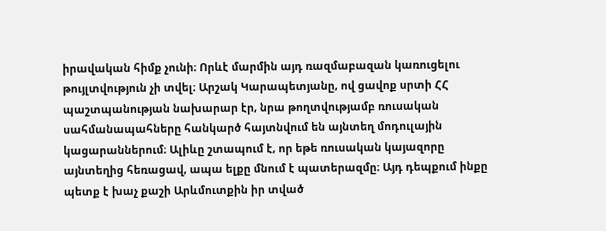իրավական հիմք չունի։ Որևէ մարմին այդ ռազմաբազան կառուցելու թույլտվություն չի տվել։ Արշակ Կարապետյանը, ով ցավոք սրտի ՀՀ պաշտպանության նախարար էր, նրա թողտվությամբ ռուսական սահմանապահները հանկարծ հայտնվում են այնտեղ մոդուլային կացարաններում։ Ալիևը շտապում է, որ եթե ռուսական կայազորը այնտեղից հեռացավ, ապա ելքը մնում է պատերազմը։ Այդ դեպքում ինքը պետք է խաչ քաշի Արևմուտքին իր տված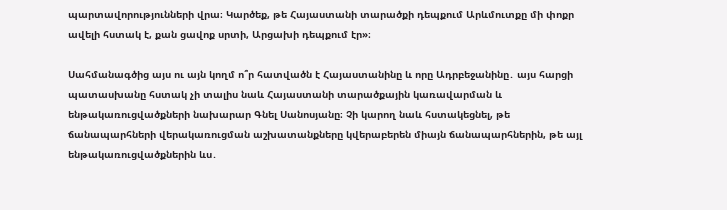պարտավորությունների վրա։ Կարծեք, թե Հայաստանի տարածքի դեպքում Արևմուտքը մի փոքր ավելի հստակ է, քան ցավոք սրտի, Արցախի դեպքում էր»։

Սահմանագծից այս ու այն կողմ ո՞ր հատվածն է Հայաստանինը և որը Ադրբեջանինը․ այս հարցի պատասխանը հստակ չի տալիս նաև Հայաստանի տարածքային կառավարման և ենթակառուցվածքների նախարար Գնել Սանոսյանը։ Չի կարող նաև հստակեցնել, թե ճանապարհների վերակառուցման աշխատանքները կվերաբերեն միայն ճանապարհներին, թե այլ ենթակառուցվածքներին ևս․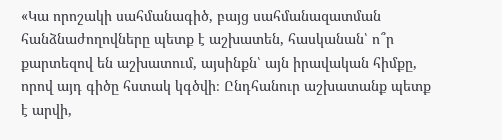«Կա որոշակի սահմանագիծ, բայց սահմանազատման հանձնաժողովները պետք է աշխատեն, հասկանան՝ ո՞ր քարտեզով են աշխատում, այսինքն՝ այն իրավական հիմքը, որով այդ գիծը հստակ կգծվի։ Ընդհանուր աշխատանք պետք է արվի,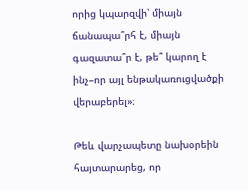որից կպարզվի՝ միայն ճանապա՞րհ է, միայն գազատա՞ր է, թե՞ կարող է ինչ–որ այլ ենթակառուցվածքի վերաբերել»։

Թեև վարչապետը նախօրեին հայտարարեց, որ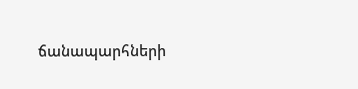ճանապարհների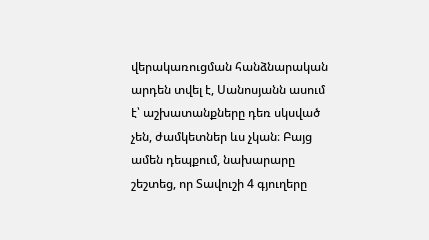վերակառուցման հանձնարական արդեն տվել է, Սանոսյանն ասում է՝ աշխատանքները դեռ սկսված չեն, ժամկետներ ևս չկան։ Բայց ամեն դեպքում, նախարարը շեշտեց, որ Տավուշի 4 գյուղերը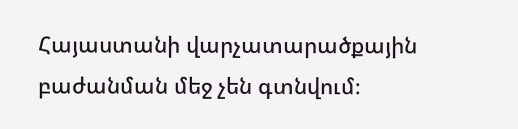Հայաստանի վարչատարածքային բաժանման մեջ չեն գտնվում։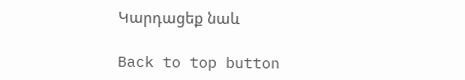Կարդացեք նաև

Back to top button